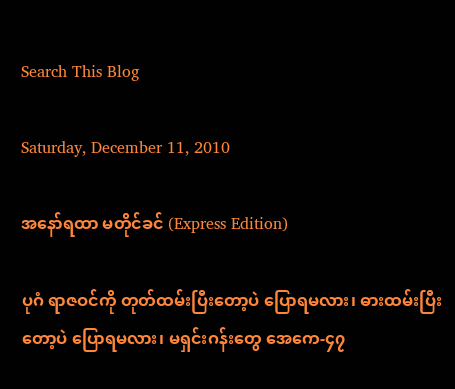Search This Blog

Saturday, December 11, 2010

အနော်ရထာ မတိုင်ခင် (Express Edition)

ပုဂံ ရာဇဝင်ကို တုတ်ထမ်းပြီးတော့ပဲ ပြောရမလား၊ ဓားထမ်းပြီးတော့ပဲ ပြောရမလား၊ မရှင်းဂန်းတွေ အေကေ-၄၇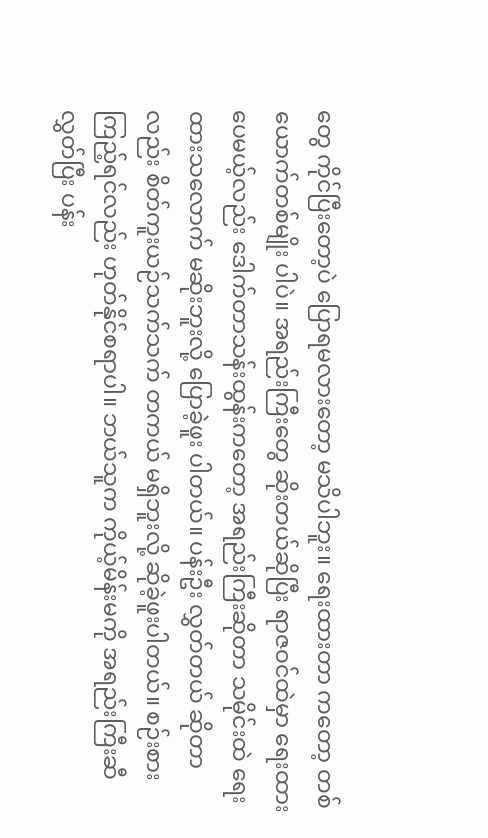တွေ ကိုင်ပြီးတော့ပဲ ပြောရမလားတော့ မသိပါဘူး။ ရေးထားတာ ကတော့ တစ်ယောက်တစ်မျိုး ပါပဲ။ အရည်းကြီးတွေ ဆိုးတယ်ဆိုပြီး ရာဇဝင်ထဲမှာ ရေးထားပေမယ့်လည်း ဒေါက်တာသန်းထွန်းကတော့ အရည်းကြီးဆိုတာ သမိုင်းထဲ ရေးထားသလောက် မဆိုးဘူးလို့ ပြောခဲ့ဖူး ပါတယ်။ ပန်းဦး လွှတ်တယ် ဆိုတာလည်း စိတ်ကူးယဉ်သက်သက် တကယ် မရှိဘူးလို့ ဆိုခဲ့ဖူးပါတယ်။ စဉ်းစား ကြည့်ရင်လည်း ဟုတ်နိုင်စရာပါ။ ဘယ်သူက ကိုယ့်မိန်းမကို အရည်းကြီးဆီ လွှတ်ပြီး ပန်း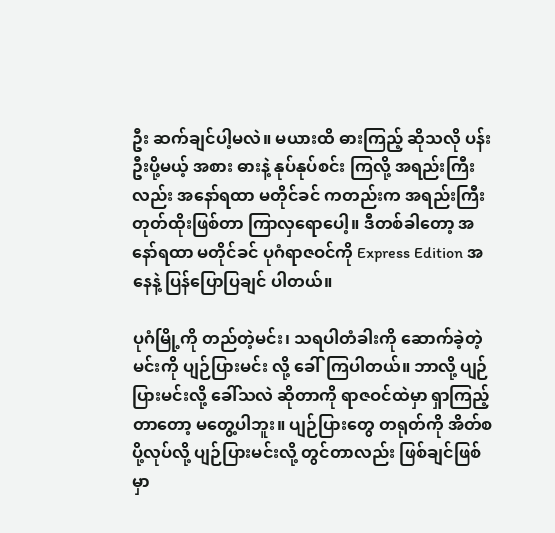ဦး ဆက်ချင်ပါ့မလဲ။ မယားထိ ဓားကြည့် ဆိုသလို ပန်းဦးပို့မယ့် အစား ဓားနဲ့ နုပ်နုပ်စင်း ကြလို့ အရည်းကြီးလည်း အနော်ရထာ မတိုင်ခင် ကတည်းက အရည်းကြီး တုတ်ထိုးဖြစ်တာ ကြာလှရောပေါ့။ ဒီတစ်ခါတော့ အနော်ရထာ မတိုင်ခင် ပုဂံရာဇဝင်ကို Express Edition အနေနဲ့ ပြန်ပြောပြချင် ပါတယ်။

ပုဂံမြို့ကို တည်တဲ့မင်း၊ သရပါတံခါးကို ဆောက်ခဲ့တဲ့မင်းကို ပျဉ်ပြားမင်း လို့ ခေါ်ကြပါတယ်။ ဘာလို့ ပျဉ်ပြားမင်းလို့ ခေါ်သလဲ ဆိုတာကို ရာဇဝင်ထဲမှာ ရှာကြည့်တာတော့ မတွေ့ပါဘူး။ ပျဉ်ပြားတွေ တရုတ်ကို အိတ်စပို့လုပ်လို့ ပျဉ်ပြားမင်းလို့ တွင်တာလည်း ဖြစ်ချင်ဖြစ်မှာ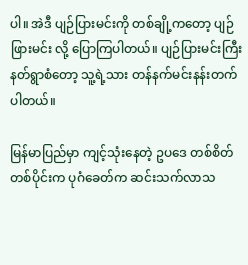ပါ။ အဲဒီ ပျဉ်ပြားမင်းကို တစ်ချို့ကတော့ ပျဉ်ဖြားမင်း လို့ ပြောကြပါတယ်။ ပျဉ်ပြားမင်းကြီး နတ်ရွာစံတော့ သူ့ရဲ့သား တန်နက်မင်းနန်းတက် ပါတယ်။

မြန်မာပြည်မှာ ကျင့်သုံးနေတဲ့ ဥပဒေ တစ်စိတ်တစ်ပိုင်းက ပုဂံခေတ်က ဆင်းသက်လာသ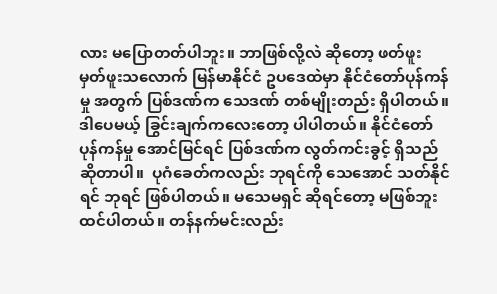လား မပြောတတ်ပါဘူး။ ဘာဖြစ်လို့လဲ ဆိုတော့ ဖတ်ဖူး မှတ်ဖူးသလောက် မြန်မာနိုင်ငံ ဥပဒေထဲမှာ နိုင်ငံတော်ပုန်ကန်မှု အတွက် ပြစ်ဒဏ်က သေဒဏ် တစ်မျိုးတည်း ရှိပါတယ်။ ဒါပေမယ့် ခြွင်းချက်ကလေးတော့ ပါပါတယ်။ နိုင်ငံတော် ပုန်ကန်မှု အောင်မြင်ရင် ပြစ်ဒဏ်က လွတ်ကင်းခွင့် ရှိသည် ဆိုတာပါ။  ပုဂံခေတ်ကလည်း ဘုရင်ကို သေအောင် သတ်နိုင်ရင် ဘုရင် ဖြစ်ပါတယ်။ မသေမရှင် ဆိုရင်တော့ မဖြစ်ဘူး ထင်ပါတယ်။ တန်နက်မင်းလည်း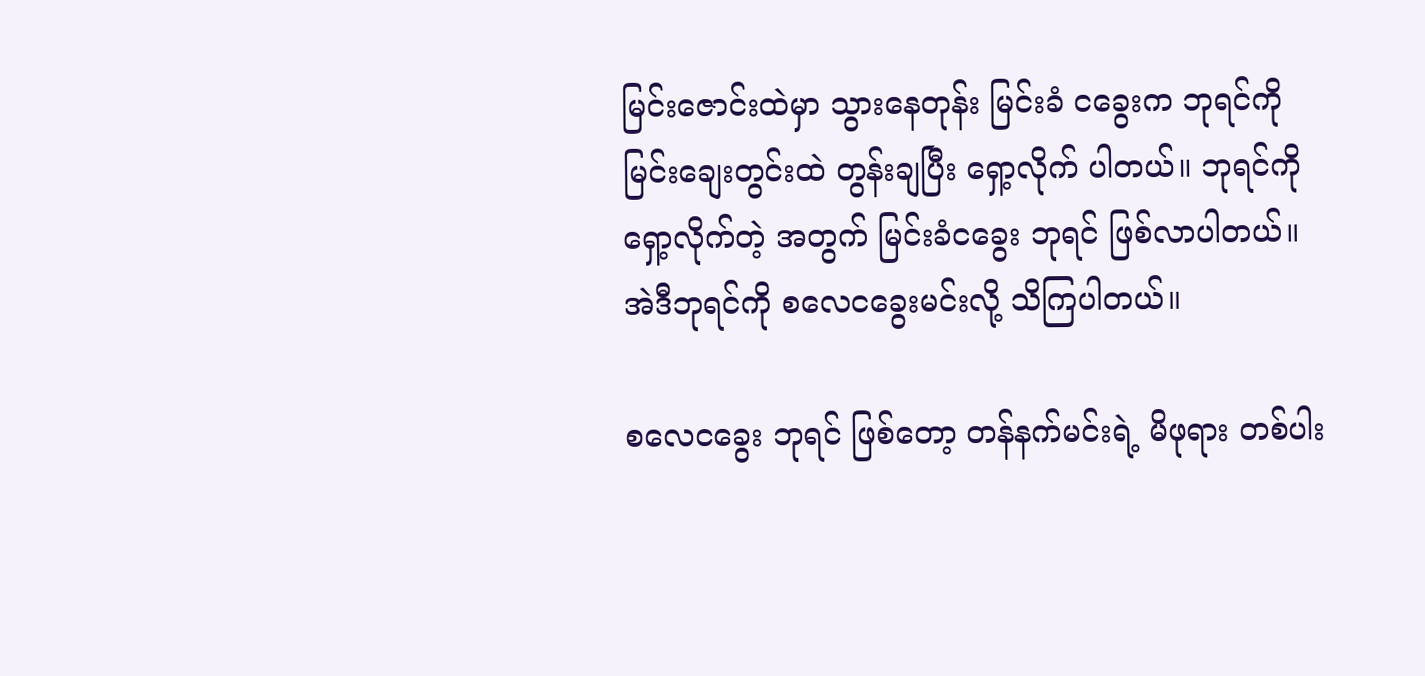မြင်းဇောင်းထဲမှာ သွားနေတုန်း မြင်းခံ ငခွေးက ဘုရင်ကို မြင်းချေးတွင်းထဲ တွန်းချပြီး ရှော့လိုက် ပါတယ်။ ဘုရင်ကို ရှော့လိုက်တဲ့ အတွက် မြင်းခံငခွေး ဘုရင် ဖြစ်လာပါတယ်။ အဲဒီဘုရင်ကို စလေငခွေးမင်းလို့ သိကြပါတယ်။

စလေငခွေး ဘုရင် ဖြစ်တော့ တန်နက်မင်းရဲ့ မိဖုရား တစ်ပါး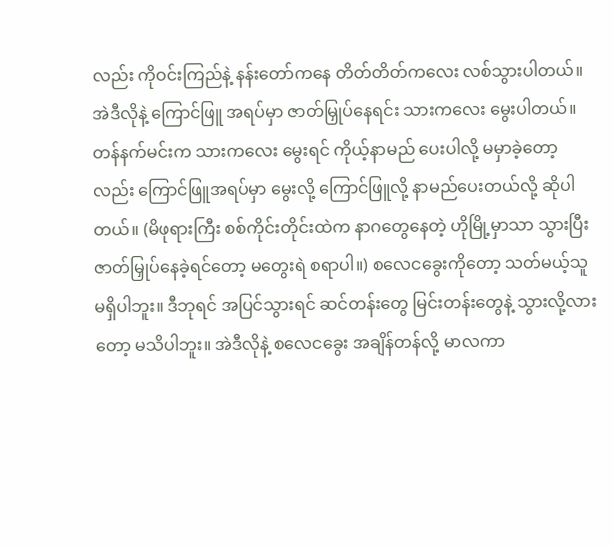လည်း ကိုဝင်းကြည်နဲ့ နန်းတော်ကနေ တိတ်တိတ်ကလေး လစ်သွားပါတယ်။ အဲဒီလိုနဲ့ ကြောင်ဖြူ အရပ်မှာ ဇာတ်မြှုပ်နေရင်း သားကလေး မွေးပါတယ်။ တန်နက်မင်းက သားကလေး မွေးရင် ကိုယ့်နာမည် ပေးပါလို့ မမှာခဲ့တော့လည်း ကြောင်ဖြူအရပ်မှာ မွေးလို့ ကြောင်ဖြူလို့ နာမည်ပေးတယ်လို့ ဆိုပါတယ်။ (မိဖုရားကြီး စစ်ကိုင်းတိုင်းထဲက နာဂတွေနေတဲ့ ဟိုမြို့မှာသာ သွားပြီး ဇာတ်မြှုပ်နေခဲ့ရင်တော့ မတွေးရဲ စရာပါ။) စလေငခွေးကိုတော့ သတ်မယ့်သူ မရှိပါဘူး။ ဒီဘုရင် အပြင်သွားရင် ဆင်တန်းတွေ မြင်းတန်းတွေနဲ့ သွားလို့လားတော့ မသိပါဘူး။ အဲဒီလိုနဲ့ စလေငခွေး အချိန်တန်လို့ မာလကာ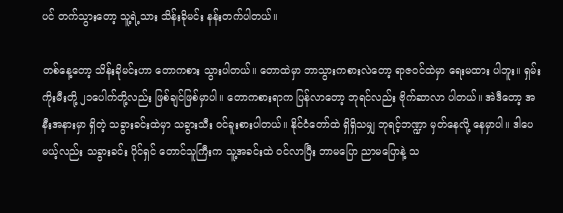ပင် တက်သွားတော့ သူ့ရဲ့သား သိန်းခိုမင်း နန်းတက်ပါတယ်။

တစ်နေ့တော့ သိန်းခိုမင်းဟာ တောကစား သွားပါတယ်။ တောထဲမှာ ဘာသွားကစားလဲတော့ ရာဇဝင်ထဲမှာ ရေးမထား ပါဘူး။ ရှမ်းကိုးမီးတို့ ၂၁ပေါက်တို့လည်း ဖြစ်ချင်ဖြစ်မှာပါ။ တောကစားရာက ပြန်လာတော့ ဘုရင်လည်း ဗိုက်ဆာလာ ပါတယ်။ အဲဒီတော့ အနီးအနားမှာ ရှိတဲ့ သခွားခင်းထဲမှာ သခွားသီး ဝင်ခူးစားပါတယ်။ နိုင်ငံတော်ထဲ ရှိရှိသမျှ ဘုရင့်ဘဏ္ဍာ မှတ်နေလို့ နေမှာပါ။ ဒါပေမယ့်လည်း သခွားခင်း ပိုင်ရှင် တောင်သူကြီးက သူ့အခင်းထဲ ဝင်လာပြီး ဘာမပြော ညာမပြောနဲ့ သ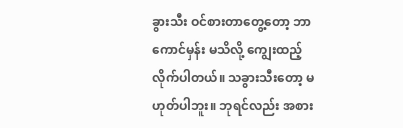ခွားသီး ဝင်စားတာတွေ့တော့ ဘာကောင်မှန်း မသိလို့ ကျွေးထည့်လိုက်ပါတယ်။ သခွားသီးတော့ မဟုတ်ပါဘူး။ ဘုရင်လည်း အစား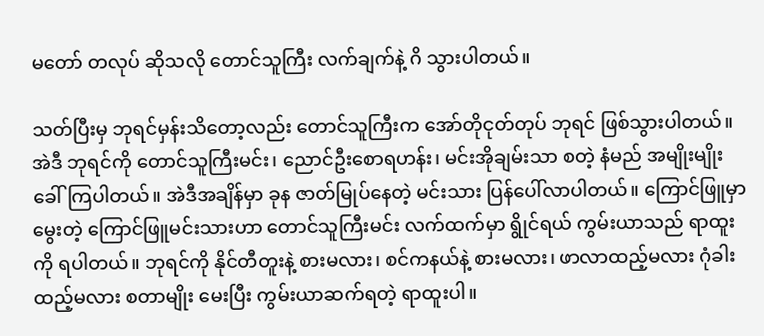မတော် တလုပ် ဆိုသလို တောင်သူကြီး လက်ချက်နဲ့ ဂိ သွားပါတယ်။

သတ်ပြီးမှ ဘုရင်မှန်းသိတော့လည်း တောင်သူကြီးက အော်တိုငုတ်တုပ် ဘုရင် ဖြစ်သွားပါတယ်။ အဲဒီ ဘုရင်ကို တောင်သူကြီးမင်း၊ ညောင်ဦးစောရဟန်း၊ မင်းအိုချမ်းသာ စတဲ့ နံမည် အမျိုးမျိုး ခေါ်ကြပါတယ်။ အဲဒီအချိန်မှာ ခုန ဇာတ်မြုပ်နေတဲ့ မင်းသား ပြန်ပေါ်လာပါတယ်။ ကြောင်ဖြူမှာ မွေးတဲ့ ကြောင်ဖြူမင်းသားဟာ တောင်သူကြီးမင်း လက်ထက်မှာ ရွိုင်ရယ် ကွမ်းယာသည် ရာထူးကို ရပါတယ်။ ဘုရင်ကို နိုင်တီတူးနဲ့ စားမလား၊ စင်ကနယ်နဲ့ စားမလား၊ ဖာလာထည့်မလား ဂုံခါးထည့်မလား စတာမျိုး မေးပြီး ကွမ်းယာဆက်ရတဲ့ ရာထူးပါ။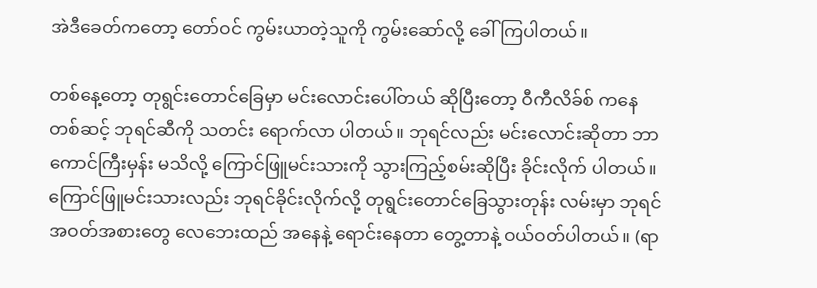အဲဒီခေတ်ကတော့ တော်ဝင် ကွမ်းယာတဲ့သူကို ကွမ်းဆော်လို့ ခေါ်ကြပါတယ်။

တစ်နေ့တော့ တုရွင်းတောင်ခြေမှာ မင်းလောင်းပေါ်တယ် ဆိုပြီးတော့ ဝီကီလိခ်စ် ကနေတစ်ဆင့် ဘုရင်ဆီကို သတင်း ရောက်လာ ပါတယ်။ ဘုရင်လည်း မင်းလောင်းဆိုတာ ဘာကောင်ကြီးမှန်း မသိလို့ ကြောင်ဖြူမင်းသားကို သွားကြည့်စမ်းဆိုပြီး ခိုင်းလိုက် ပါတယ်။ ကြောင်ဖြူမင်းသားလည်း ဘုရင်ခိုင်းလိုက်လို့ တုရွင်းတောင်ခြေသွားတုန်း လမ်းမှာ ဘုရင်အဝတ်အစားတွေ လေဘေးထည် အနေနဲ့ ရောင်းနေတာ တွေ့တာနဲ့ ဝယ်ဝတ်ပါတယ်။ (ရာ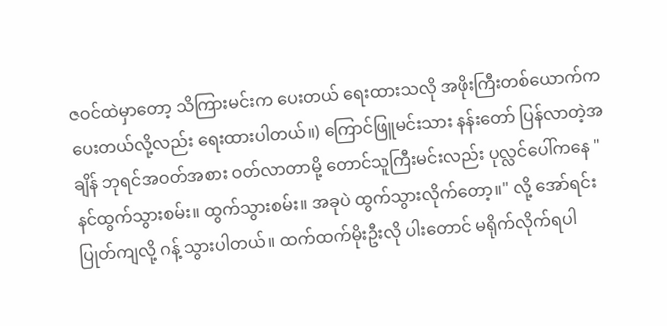ဇဝင်ထဲမှာတော့ သိကြားမင်းက ပေးတယ် ရေးထားသလို အဖိုးကြီးတစ်ယောက်က ပေးတယ်လို့လည်း ရေးထားပါတယ်။) ကြောင်ဖြူမင်းသား နန်းတော် ပြန်လာတဲ့အချိန် ဘုရင်အဝတ်အစား ဝတ်လာတာမို့ တောင်သူကြီးမင်းလည်း ပုလ္လင်ပေါ်ကနေ "နင်ထွက်သွားစမ်း။ ထွက်သွားစမ်း။ အခုပဲ ထွက်သွားလိုက်တော့။" လို့ အော်ရင်း ပြုတ်ကျလို့ ဂန့် သွားပါတယ်။ ထက်ထက်မိုးဦးလို ပါးတောင် မရိုက်လိုက်ရပါ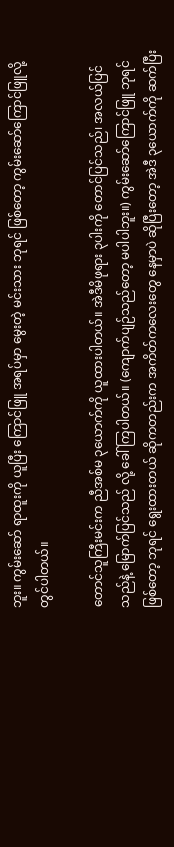ဘူး။ ကွမ်းဆော် ရာထူးကို ယူပြီး ကြောင်ဖြူ အရပ်မှာ မွေးတဲ့ မင်းသား ဘုရင် ဖြစ်တော့ ကွမ်းဆော်ကြောင်ဖြူလို့ တွင်ပါတယ်။

တောင်သူကြီးမင်းက ညီအစ်မ ၃ယောက်ကို ယူထားပါတယ်။ အဲဒီမိဖုရား ၃ပါးကို တောင်ပြင်သည်၊ အလယ်ပြင်သည်နဲ့ မြောက်ပြင်သည် လို့ ခေါ်ကြပါတယ်။ (ကျောက်ပျဉ်သည်တော့ မပါပါဘူး။) ကွမ်းဆော်ကြောင်ဖြူ ဘုရင်ဖြစ်တော့ ဘုရင် ရွေးထားတယ် ဆိုကတည်းက အကိတ်ကလေးတွေ နေမှာပဲ ဆိုပြီးတော့ အဲဒီ ၃ယောက်ကို ဆက်ပြီး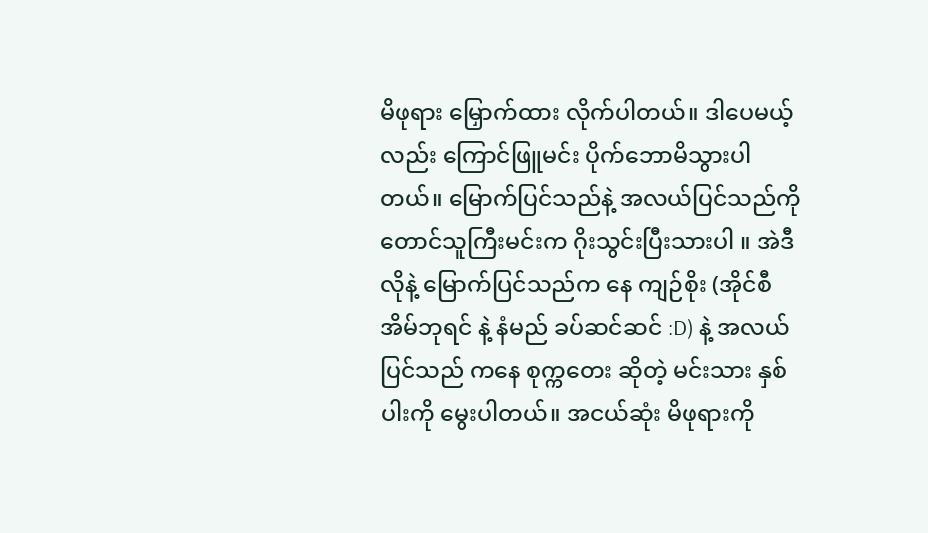မိဖုရား မြှောက်ထား လိုက်ပါတယ်။ ဒါပေမယ့်လည်း ကြောင်ဖြူမင်း ပိုက်ဘောမိသွားပါတယ်။ မြောက်ပြင်သည်နဲ့ အလယ်ပြင်သည်ကို တောင်သူကြီးမင်းက ဂိုးသွင်းပြီးသားပါ ။ အဲဒီလိုနဲ့ မြောက်ပြင်သည်က နေ ကျဉ်စိုး (အိုင်စီ အိမ်ဘုရင် နဲ့ နံမည် ခပ်ဆင်ဆင် :D) နဲ့ အလယ်ပြင်သည် ကနေ စုက္ကတေး ဆိုတဲ့ မင်းသား နှစ်ပါးကို မွေးပါတယ်။ အငယ်ဆုံး မိဖုရားကို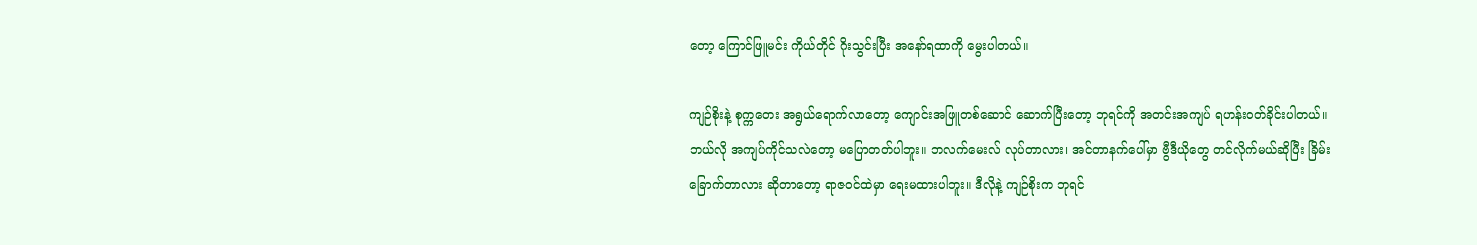တော့ ကြောင်ဖြူမင်း ကိုယ်တိုင် ဂိုးသွင်းပြီး အနော်ရထာကို မွေးပါတယ်။

ကျဉ်စိုးနဲ့ စုက္ကတေး အရွယ်ရောက်လာတော့ ကျောင်းအဖြူတစ်ဆောင် ဆောက်ပြီးတော့ ဘုရင်ကို အတင်းအကျပ် ရဟန်းဝတ်ခိုင်းပါတယ်။ ဘယ်လို အကျပ်ကိုင်သလဲတော့ မပြောတတ်ပါဘူး။ ဘလက်မေးလ် လုပ်တာလား၊ အင်တာနက်ပေါ်မှာ ဗွီဒီယိုတွေ တင်လိုက်မယ်ဆိုပြီး ခြိမ်းခြောက်တာလား ဆိုတာတော့ ရာဇဝင်ထဲမှာ ရေးမထားပါဘူး။ ဒီလိုနဲ့ ကျဉ်စိုးက ဘုရင်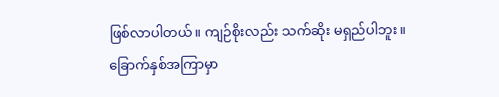ဖြစ်လာပါတယ်။ ကျဉ်စိုးလည်း သက်ဆိုး မရှည်ပါဘူး။ ခြောက်နှစ်အကြာမှာ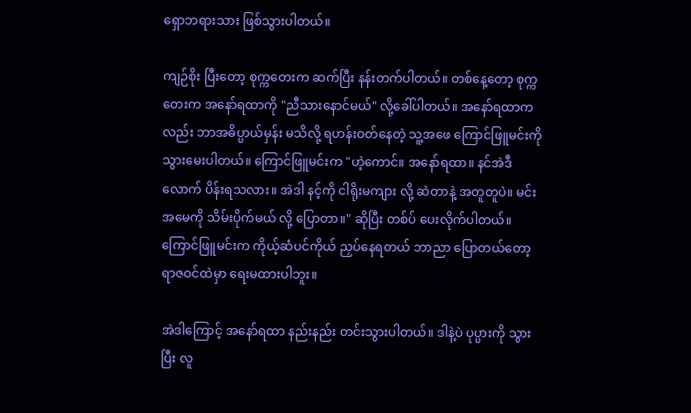ရှောဘရားသား ဖြစ်သွားပါတယ်။

ကျဉ်စိုး ပြီးတော့ စုက္ကတေးက ဆက်ပြီး နန်းတက်ပါတယ်။ တစ်နေ့တော့ စုက္ကတေးက အနော်ရထာကို "ညီသားနောင်မယ်" လို့ခေါ်ပါတယ်။ အနော်ရထာကလည်း ဘာအဓိပ္ပာယ်မှန်း မသိလို့ ရဟန်းဝတ်နေတဲ့ သူ့အဖေ ကြောင်ဖြူမင်းကို သွားမေးပါတယ်။ ကြောင်ဖြူမင်းက "ဟဲ့ကောင်။ အနော်ရထာ။ နင်အဲဒီလောက် ပိန်းရသလား။ အဲဒါ နင့်ကို ငါရိုးမကျား လို့ ဆဲတာနဲ့ အတူတူပဲ။ မင်းအမေကို သိမ်းပိုက်မယ် လို့ ပြောတာ။" ဆိုပြီး တစ်ပ် ပေးလိုက်ပါတယ်။ ကြောင်ဖြူမင်းက ကိုယ့်ဆံပင်ကိုယ် ညှပ်နေရတယ် ဘာညာ ပြောတယ်တော့ ရာဇဝင်ထဲမှာ ရေးမထားပါဘူး။

အဲဒါကြောင့် အနော်ရထာ နည်းနည်း တင်းသွားပါတယ်။ ဒါနဲ့ပဲ ပုပ္ပားကို သွားပြီး လူ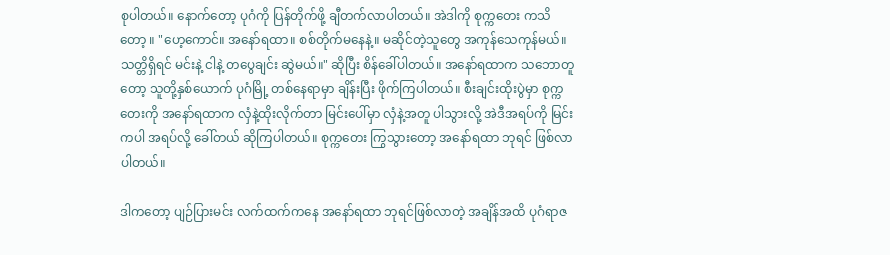စုပါတယ်။ နောက်တော့ ပုဂံကို ပြန်တိုက်ဖို့ ချီတက်လာပါတယ်။ အဲဒါကို စုက္ကတေး ကသိတော့ ။ "ဟေ့ကောင်။ အနော်ရထာ။ စစ်တိုက်မနေနဲ့။ မဆိုင်တဲ့သူတွေ အကုန်သေကုန်မယ်။ သတ္တိရှိရင် မင်းနဲ့ ငါနဲ့ တပွေချင်း ဆွဲမယ်။" ဆိုပြီး စိန်ခေါ်ပါတယ်။ အနော်ရထာက သဘောတူတော့ သူတို့နှစ်ယောက် ပုဂံမြို့ တစ်နေရာမှာ ချိန်းပြီး ဖိုက်ကြပါတယ်။ စီးချင်းထိုးပွဲမှာ စုက္ကတေးကို အနော်ရထာက လှံနဲ့ထိုးလိုက်တာ မြင်းပေါ်မှာ လှံနဲ့အတူ ပါသွားလို့ အဲဒီအရပ်ကို မြင်းကပါ အရပ်လို့ ခေါ်တယ် ဆိုကြပါတယ်။ စုက္ကတေး ကြွသွားတော့ အနော်ရထာ ဘုရင် ဖြစ်လာပါတယ်။

ဒါကတော့ ပျဉ်ပြားမင်း လက်ထက်ကနေ အနော်ရထာ ဘုရင်ဖြစ်လာတဲ့ အချိန်အထိ ပုဂံရာဇ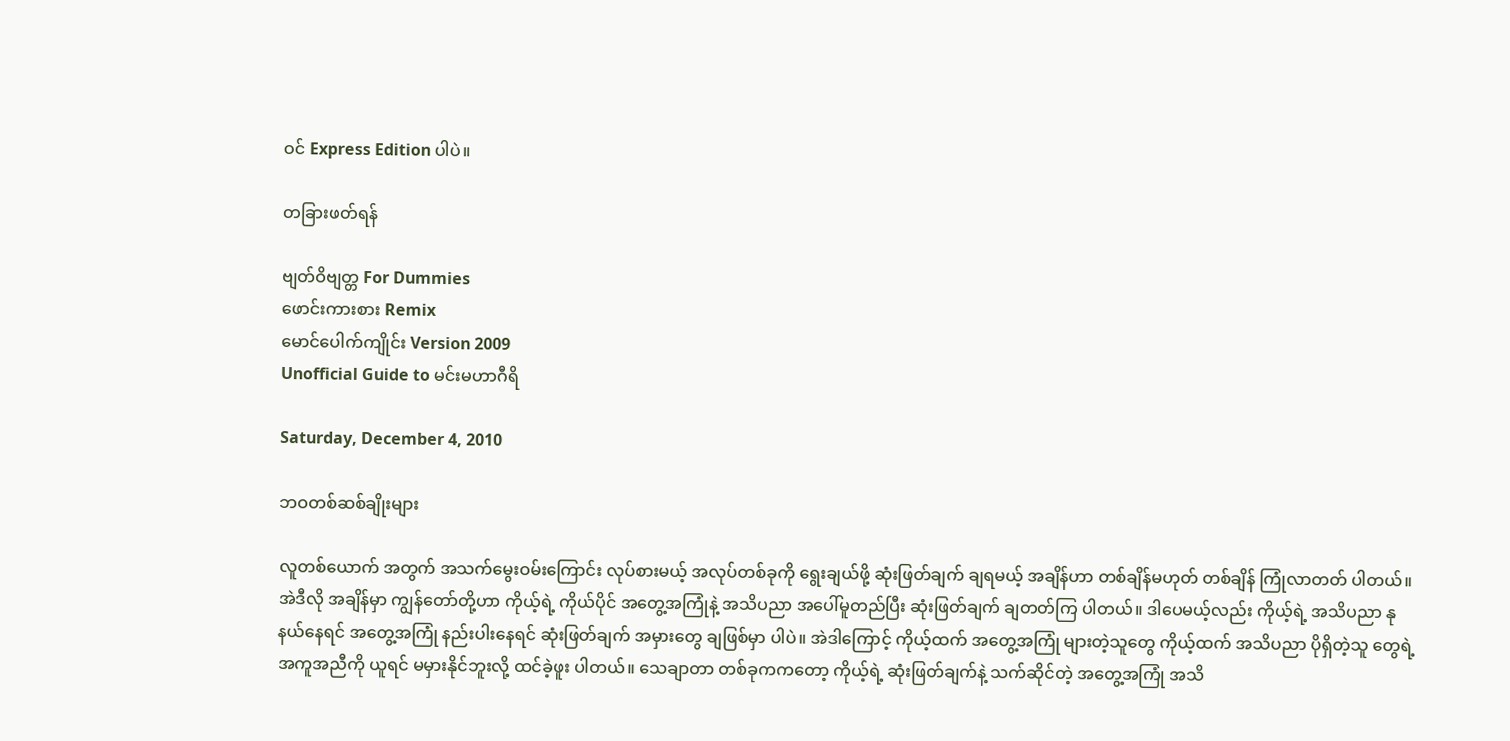ဝင် Express Edition ပါပဲ။

တခြားဖတ်ရန်

ဗျတ်ဝိဗျတ္တ For Dummies
ဖောင်းကားစား Remix
မောင်ပေါက်ကျိုင်း Version 2009
Unofficial Guide to မင်းမဟာဂီရိ

Saturday, December 4, 2010

ဘဝတစ်ဆစ်ချိုးများ

လူတစ်ယောက် အတွက် အသက်မွေးဝမ်းကြောင်း လုပ်စားမယ့် အလုပ်တစ်ခုကို ရွေးချယ်ဖို့ ဆုံးဖြတ်ချက် ချရမယ့် အချိန်ဟာ တစ်ချိန်မဟုတ် တစ်ချိန် ကြုံလာတတ် ပါတယ်။ အဲဒီလို အချိန်မှာ ကျွန်တော်တို့ဟာ ကိုယ့်ရဲ့ ကိုယ်ပိုင် အတွေ့အကြုံနဲ့ အသိပညာ အပေါ်မူတည်ပြီး ဆုံးဖြတ်ချက် ချတတ်ကြ ပါတယ်။ ဒါပေမယ့်လည်း ကိုယ့်ရဲ့ အသိပညာ နုနယ်နေရင် အတွေ့အကြုံ နည်းပါးနေရင် ဆုံးဖြတ်ချက် အမှားတွေ ချဖြစ်မှာ ပါပဲ။ အဲဒါကြောင့် ကိုယ့်ထက် အတွေ့အကြုံ များတဲ့သူတွေ ကိုယ့်ထက် အသိပညာ ပိုရှိတဲ့သူ တွေရဲ့ အကူအညီကို ယူရင် မမှားနိုင်ဘူးလို့ ထင်ခဲ့ဖူး ပါတယ်။ သေချာတာ တစ်ခုကကတော့ ကိုယ့်ရဲ့ ဆုံးဖြတ်ချက်နဲ့ သက်ဆိုင်တဲ့ အတွေ့အကြုံ အသိ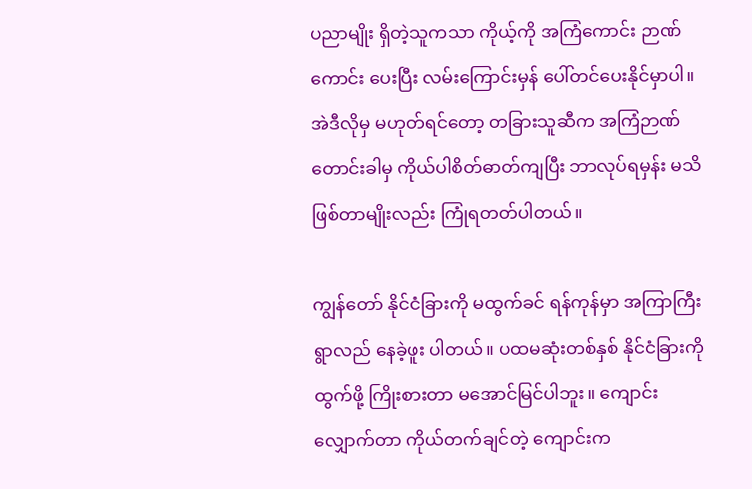ပညာမျိုး ရှိတဲ့သူကသာ ကိုယ့်ကို အကြံကောင်း ဉာဏ်ကောင်း ပေးပြီး လမ်းကြောင်းမှန် ပေါ်တင်ပေးနိုင်မှာပါ။ အဲဒီလိုမှ မဟုတ်ရင်တော့ တခြားသူဆီက အကြံဉာဏ် တောင်းခါမှ ကိုယ်ပါစိတ်ဓာတ်ကျပြီး ဘာလုပ်ရမှန်း မသိ ဖြစ်တာမျိုးလည်း ကြုံရတတ်ပါတယ်။

ကျွန်တော် နိုင်ငံခြားကို မထွက်ခင် ရန်ကုန်မှာ အကြာကြီး ရွာလည် နေခဲ့ဖူး ပါတယ်။ ပထမဆုံးတစ်နှစ် နိုင်ငံခြားကို ထွက်ဖို့ ကြိုးစားတာ မအောင်မြင်ပါဘူး။ ကျောင်းလျှောက်တာ ကိုယ်တက်ချင်တဲ့ ကျောင်းက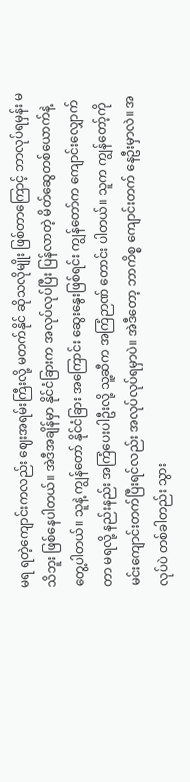မရ ရတဲ့ကျောင်းကလည်း ဈေးအရမ်းကြီးလို့ မတက်နိုင် ဆိုသလိုမျိုး ဖြစ်တာကြောင့် ဘာလုပ်ရမှန်း မသိဘူး ဖြစ်နေပါတယ်။ အဲဒီအချိန်မှာ နိုင်ငံခြားက အလုပ်လုပ်ပြီး ပြန်လာတဲ့ မိတ်ဆွေတစ်ယောက်နဲ့ တွေ့ပါတယ်။ သူနဲ့ ကျွန်တော် နိုင်ငံခြား အကြောင်း ဆွေးနွေးဖြစ်ရင်း ကျွန်တော်က ကျောင်းလျှောက်တာ မရလို့ နည်းနည်း အကြံပေးပါဦးလို့ သူ့ဆီက အကြံဉာဏ် တောင်း ပါတယ်။ သူက ကျွန်တော့်ကို မင်းကျောင်းတက်ပြီးရင်လည်း အလုပ်လုပ်ရမှာပဲ။ အဲဒီတော့ ဘာကိစ္စ ကျောင်းတက် နေဦးမှာလဲ။ အလုပ်ပဲ တစ်ခါတည်း သွား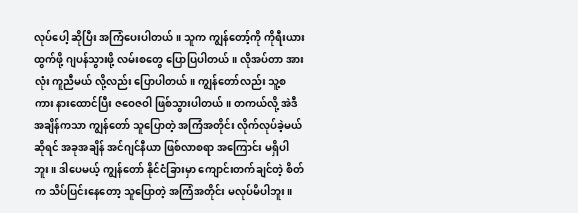လုပ်ပေါ့ ဆိုပြီး အကြံပေးပါတယ်။ သူက ကျွန်တော့်ကို ကိုရီးယား ထွက်ဖို့ ဂျပန်သွားဖို့ လမ်းစတွေ ပြောပြပါတယ်။ လိုအပ်တာ အားလုံး ကူညီမယ် လို့လည်း ပြောပါတယ်။ ကျွန်တော်လည်း သူ့စကား နားထောင်ပြီး ဇဝေဇဝါ ဖြစ်သွားပါတယ်။ တကယ်လို့ အဲဒီအချိန်ကသာ ကျွန်တော် သူပြောတဲ့ အကြံအတိုင်း လိုက်လုပ်ခဲ့မယ်ဆိုရင် အခုအချိန် အင်ဂျင်နီယာ ဖြစ်လာစရာ အကြောင်း မရှိပါဘူး။ ဒါပေမယ့် ကျွန်တော် နိုင်ငံခြားမှာ ကျောင်းတက်ချင်တဲ့ စိတ်က သိပ်ပြင်းနေတော့ သူပြောတဲ့ အကြံအတိုင်း မလုပ်မိပါဘူး။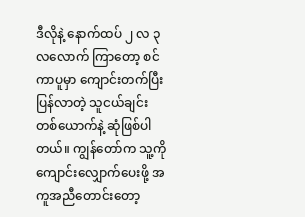ဒီလိုနဲ့ နောက်ထပ် ၂ လ ၃လလောက် ကြာတော့ စင်ကာပူမှာ ကျောင်းတက်ပြီး ပြန်လာတဲ့ သူငယ်ချင်း တစ်ယောက်နဲ့ ဆုံဖြစ်ပါတယ်။ ကျွန်တော်က သူ့ကို ကျောင်းလျှောက်ပေးဖို့ အကူအညီတောင်းတော့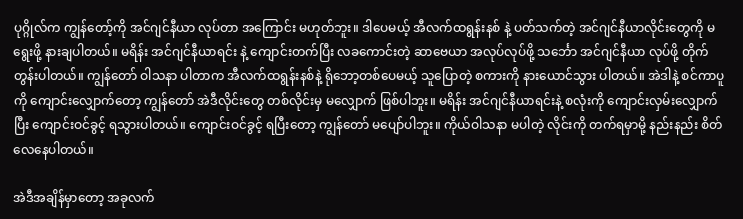ပုဂ္ဂိုလ်က ကျွန်တော့်ကို အင်ဂျင်နီယာ လုပ်တာ အကြောင်း မဟုတ်ဘူး။ ဒါပေမယ့် အီလက်ထရွန်းနစ် နဲ့ ပတ်သက်တဲ့ အင်ဂျင်နီယာလိုင်းတွေကို မရွေးဖို့ နားချပါတယ်။ မရိန်း အင်ဂျင်နီယာရင်း နဲ့ ကျောင်းတက်ပြီး လခကောင်းတဲ့ ဆာဗေယာ အလုပ်လုပ်ဖို့ သင်္ဘော အင်ဂျင်နီယာ လုပ်ဖို့ တိုက်တွန်းပါတယ်။ ကျွန်တော် ဝါသနာ ပါတာက အီလက်ထရွန်းနစ်နဲ့ ရိုဘော့တစ်ပေမယ့် သူပြောတဲ့ စကားကို နားယောင်သွား ပါတယ်။ အဲဒါနဲ့ စင်ကာပူကို ကျောင်းလျှောက်တော့ ကျွန်တော် အဲဒီလိုင်းတွေ တစ်လိုင်းမှ မလျှောက် ဖြစ်ပါဘူး။ မရိန်း အင်ဂျင်နီယာရင်းနဲ့ စလုံးကို ကျောင်းလှမ်းလျှောက်ပြီး ကျောင်းဝင်ခွင့် ရသွားပါတယ်။ ကျောင်းဝင်ခွင့် ရပြီးတော့ ကျွန်တော် မပျော်ပါဘူး။ ကိုယ်ဝါသနာ မပါတဲ့ လိုင်းကို တက်ရမှာမို့ နည်းနည်း စိတ်လေနေပါတယ်။

အဲဒီအချိန်မှာတော့ အခုလက်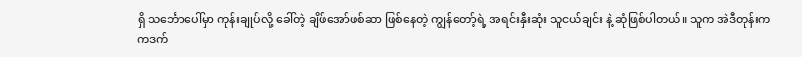ရှိ သင်္ဘောပေါ်မှာ ကုန်းချုပ်လို့ ခေါ်တဲ့ ချိဖ်အော်ဖစ်ဆာ ဖြစ်နေတဲ့ ကျွန်တော့်ရဲ့ အရင်းနှီးဆုံး သူငယ်ချင်း နဲ့ ဆုံဖြစ်ပါတယ်။ သူက အဲဒီတုန်းက ကဒက်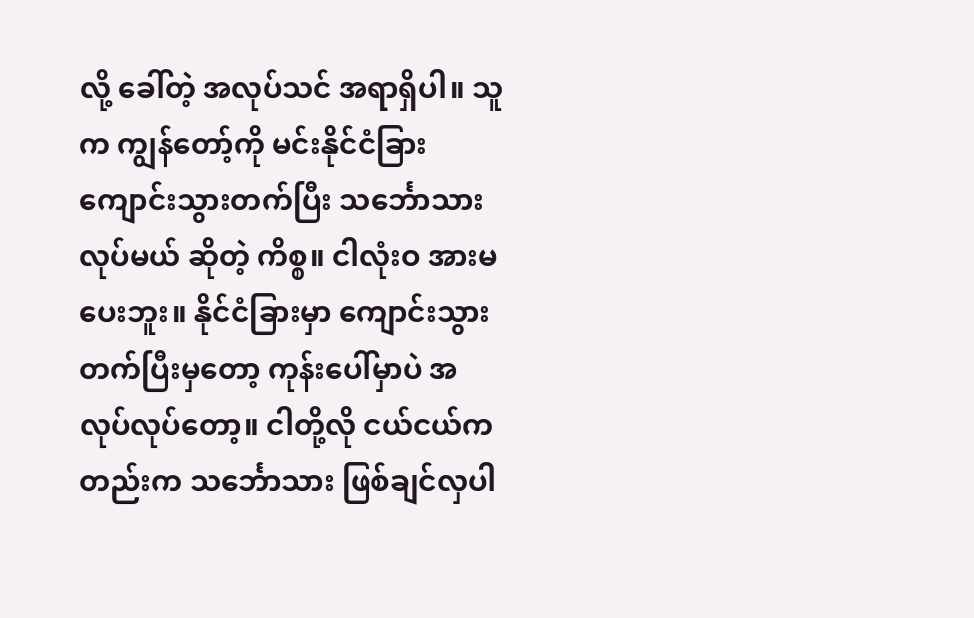လို့ ခေါ်တဲ့ အလုပ်သင် အရာရှိပါ။ သူက ကျွန်တော့်ကို မင်းနိုင်ငံခြား ကျောင်းသွားတက်ပြီး သင်္ဘောသား လုပ်မယ် ဆိုတဲ့ ကိစ္စ။ ငါလုံးဝ အားမပေးဘူး။ နိုင်ငံခြားမှာ ကျောင်းသွားတက်ပြီးမှတော့ ကုန်းပေါ်မှာပဲ အလုပ်လုပ်တော့။ ငါတို့လို ငယ်ငယ်ကတည်းက သင်္ဘောသား ဖြစ်ချင်လှပါ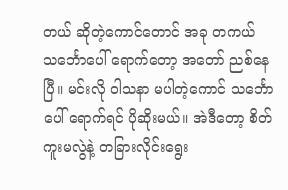တယ် ဆိုတဲ့ကောင်တောင် အခု တကယ် သင်္ဘောပေါ် ရောက်တော့ အတော် ညစ်နေပြီ။ မင်းလို ဝါသနာ မပါတဲ့ကောင် သင်္ဘောပေါ် ရောက်ရင် ပိုဆိုးမယ်။ အဲဒီတော့ စိတ်ကူးမလွဲနဲ့ တခြားလိုင်းရွေး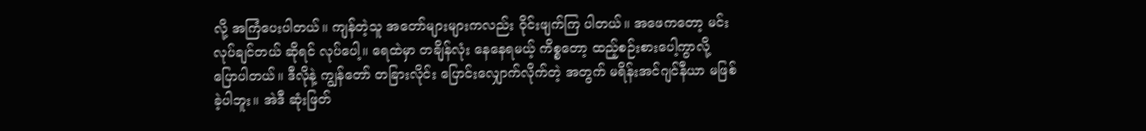လို့ အကြံပေးပါတယ်။ ကျန်တဲ့သူ အတော်များများကလည်း ဝိုင်းဖျက်ကြ ပါတယ်။ အဖေကတော့ မင်းလုပ်ချင်တယ် ဆိုရင် လုပ်ပေါ့။ ရေထဲမှာ တချိန်လုံး နေနေရမယ့် ကိစ္စတော့ ထည့်စဉ်းစားပေါ့ကွာလို့ ပြောပါတယ်။ ဒီလိုနဲ့ ကျွန်တော် တခြားလိုင်း ပြောင်းလျှောက်လိုက်တဲ့ အတွက် မရိန်းအင်ဂျင်နီယာ မဖြစ်ခဲ့ပါဘူး။ အဲဒီ ဆုံးဖြတ်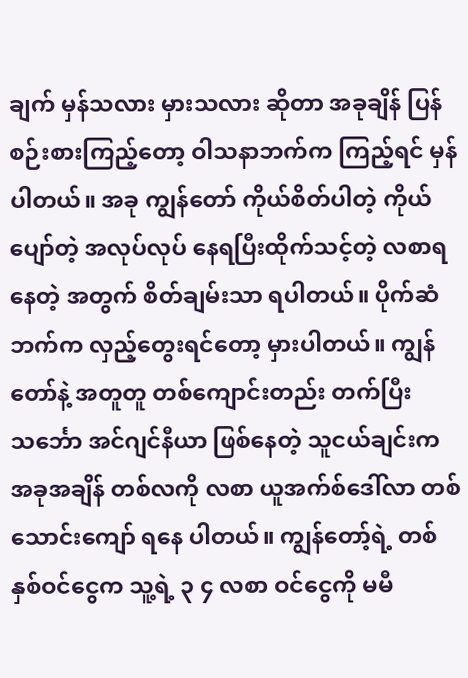ချက် မှန်သလား မှားသလား ဆိုတာ အခုချိန် ပြန်စဉ်းစားကြည့်တော့ ဝါသနာဘက်က ကြည့်ရင် မှန်ပါတယ်။ အခု ကျွန်တော် ကိုယ်စိတ်ပါတဲ့ ကိုယ်ပျော်တဲ့ အလုပ်လုပ် နေရပြီးထိုက်သင့်တဲ့ လစာရနေတဲ့ အတွက် စိတ်ချမ်းသာ ရပါတယ်။ ပိုက်ဆံဘက်က လှည့်တွေးရင်တော့ မှားပါတယ်။ ကျွန်တော်နဲ့ အတူတူ တစ်ကျောင်းတည်း တက်ပြီး သင်္ဘော အင်ဂျင်နီယာ ဖြစ်နေတဲ့ သူငယ်ချင်းက အခုအချိန် တစ်လကို လစာ ယူအက်စ်ဒေါ်လာ တစ်သောင်းကျော် ရနေ ပါတယ်။ ကျွန်တော့်ရဲ့ တစ်နှစ်ဝင်ငွေက သူ့ရဲ့ ၃ ၄ လစာ ဝင်ငွေကို မမီ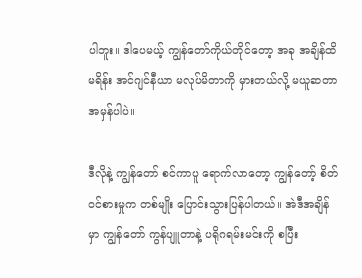ပါဘူး။ ဒါပေမယ့် ကျွန်တော်ကိုယ်တိုင်တော့ အခု အချိန်ထိ မရိန်း အင်ဂျင်နီယာ မလုပ်မိတာကို မှားတယ်လို့ မယူဆတာ အမှန်ပါပဲ။

ဒီလိုနဲ့ ကျွန်တော် စင်ကာပူ ရောက်လာတော့ ကျွန်တော့် စိတ်ဝင်စားမှုက တစ်မျိုး ပြောင်းသွားပြန်ပါတယ်။ အဲဒီအချိန်မှာ ကျွန်တော် ကွန်ပျူတာနဲ့ ပရိုဂရမ်းမင်းကို စပြီး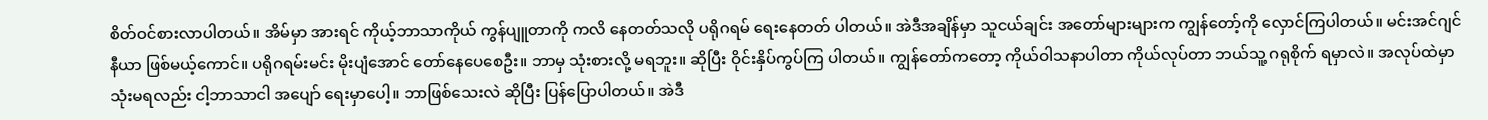စိတ်ဝင်စားလာပါတယ်။ အိမ်မှာ အားရင် ကိုယ့်ဘာသာကိုယ် ကွန်ပျူတာကို ကလိ နေတတ်သလို ပရိုဂရမ် ရေးနေတတ် ပါတယ်။ အဲဒီအချိန်မှာ သူငယ်ချင်း အတော်များများက ကျွန်တော့်ကို လှောင်ကြပါတယ်။ မင်းအင်ဂျင်နီယာ ဖြစ်မယ့်ကောင်။ ပရိုဂရမ်းမင်း မိုးပျံအောင် တော်နေပေစေဦး။ ဘာမှ သုံးစားလို့ မရဘူး။ ဆိုပြီး ဝိုင်းနှိပ်ကွပ်ကြ ပါတယ်။ ကျွန်တော်ကတော့ ကိုယ်ဝါသနာပါတာ ကိုယ်လုပ်တာ ဘယ်သူ့ ဂရုစိုက် ရမှာလဲ။ အလုပ်ထဲမှာ သုံးမရလည်း ငါ့ဘာသာငါ အပျော် ရေးမှာပေါ့။ ဘာဖြစ်သေးလဲ ဆိုပြီး ပြန်ပြောပါတယ်။ အဲဒီ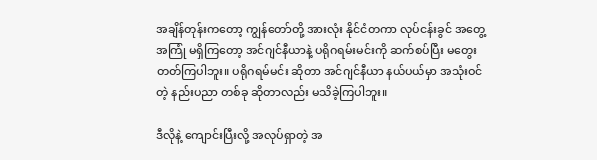အချိန်တုန်းကတော့ ကျွန်တော်တို့ အားလုံး နိုင်ငံတကာ လုပ်ငန်းခွင် အတွေ့အကြုံ မရှိကြတော့ အင်ဂျင်နီယာနဲ့ ပရိုဂရမ်းမင်းကို ဆက်စပ်ပြီး မတွေးတတ်ကြပါဘူး။ ပရိုဂရမ်မင်း ဆိုတာ အင်ဂျင်နီယာ နယ်ပယ်မှာ အသုံးဝင်တဲ့ နည်းပညာ တစ်ခု ဆိုတာလည်း မသိခဲ့ကြပါဘူး။

ဒီလိုနဲ့ ကျောင်းပြီးလို့ အလုပ်ရှာတဲ့ အ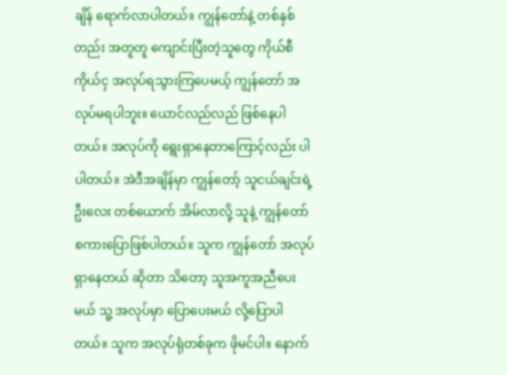ချိန် ရောက်လာပါတယ်။ ကျွန်တော်နဲ့ တစ်နှစ်တည်း အတူတူ ကျောင်းပြီးတဲ့သူတွေ ကိုယ်စီကိုယ်ငှ အလုပ်ရသွားကြပေမယ့် ကျွန်တော် အလုပ်မရပါဘူး။ ယောင်လည်လည် ဖြစ်နေပါတယ်။ အလုပ်ကို ရွေးရှာနေတာကြောင့်လည်း ပါပါတယ်။ အဲဒီအချိန်မှာ ကျွန်တော့် သူငယ်ချင်းရဲ့ ဦးလေး တစ်ယောက် အိမ်လာလို့ သူနဲ့ ကျွန်တော် စကားပြောဖြစ်ပါတယ်။ သူက ကျွန်တော် အလုပ်ရှာနေတယ် ဆိုတာ သိတော့ သူအကူအညီပေးမယ် သူ့ အလုပ်မှာ ပြောပေးမယ် လို့ပြောပါတယ်။ သူက အလုပ်ရုံတစ်ခုက ဖိုမင်ပါ။ နောက်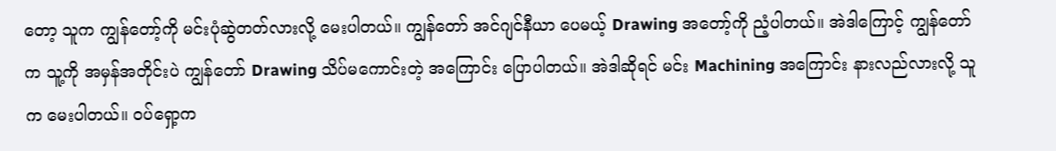တော့ သူက ကျွန်တော့်ကို မင်းပုံဆွဲတတ်လားလို့ မေးပါတယ်။ ကျွန်တော် အင်ဂျင်နီယာ ပေမယ့် Drawing အတော့်ကို ညံ့ပါတယ်။ အဲဒါကြောင့် ကျွန်တော်က သူ့ကို အမှန်အတိုင်းပဲ ကျွန်တော် Drawing သိပ်မကောင်းတဲ့ အကြောင်း ပြောပါတယ်။ အဲဒါဆိုရင် မင်း Machining အကြောင်း နားလည်လားလို့ သူက မေးပါတယ်။ ဝပ်ရှော့က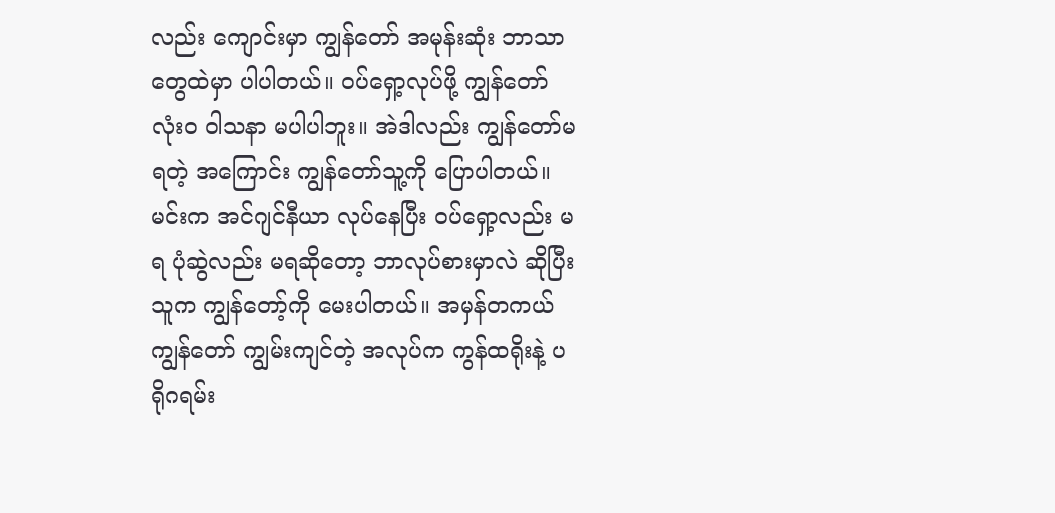လည်း ကျောင်းမှာ ကျွန်တော် အမုန်းဆုံး ဘာသာတွေထဲမှာ ပါပါတယ်။ ဝပ်ရှော့လုပ်ဖို့ ကျွန်တော် လုံးဝ ဝါသနာ မပါပါဘူး။ အဲဒါလည်း ကျွန်တော်မရတဲ့ အကြောင်း ကျွန်တော်သူ့ကို ပြောပါတယ်။ မင်းက အင်ဂျင်နီယာ လုပ်နေပြီး ဝပ်ရှော့လည်း မရ ပုံဆွဲလည်း မရဆိုတော့ ဘာလုပ်စားမှာလဲ ဆိုပြီး သူက ကျွန်တော့်ကို မေးပါတယ်။ အမှန်တကယ် ကျွန်တော် ကျွမ်းကျင်တဲ့ အလုပ်က ကွန်ထရိုးနဲ့ ပရိုဂရမ်း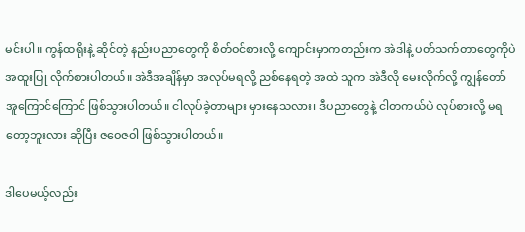မင်းပါ။ ကွန်ထရိုးနဲ့ ဆိုင်တဲ့ နည်းပညာတွေကို စိတ်ဝင်စားလို့ ကျောင်းမှာကတည်းက အဲဒါနဲ့ ပတ်သက်တာတွေကိုပဲ အထူးပြု လိုက်စားပါတယ်။ အဲဒီအချိန်မှာ အလုပ်မရလို့ ညစ်နေရတဲ့ အထဲ သူက အဲဒီလို မေးလိုက်လို့ ကျွန်တော် အူကြောင်ကြောင် ဖြစ်သွားပါတယ်။ ငါလုပ်ခဲ့တာများ မှားနေသလား၊ ဒီပညာတွေနဲ့ ငါတကယ်ပဲ လုပ်စားလို့ မရတော့ဘူးလား ဆိုပြီး ဇဝေဇဝါ ဖြစ်သွားပါတယ်။

ဒါပေမယ့်လည်း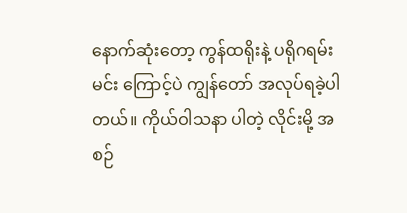နောက်ဆုံးတော့ ကွန်ထရိုးနဲ့ ပရိုဂရမ်းမင်း ကြောင့်ပဲ ကျွန်တော် အလုပ်ရခဲ့ပါတယ်။ ကိုယ်ဝါသနာ ပါတဲ့ လိုင်းမို့ အစဉ်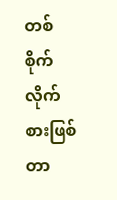တစ်စိုက် လိုက်စားဖြစ်တာ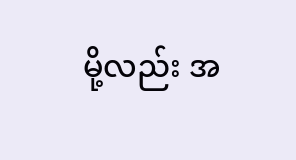မို့လည်း အ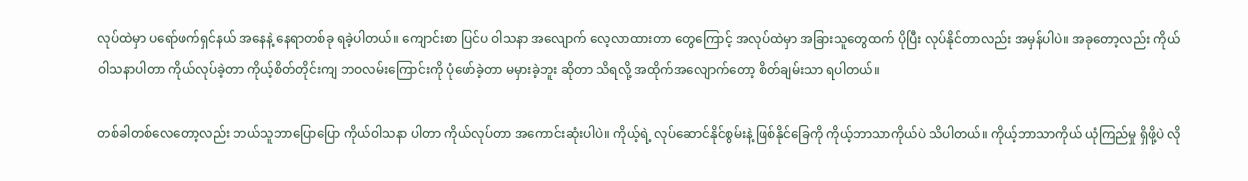လုပ်ထဲမှာ ပရော်ဖက်ရှင်နယ် အနေနဲ့ နေရာတစ်ခု ရခဲ့ပါတယ်။ ကျောင်းစာ ပြင်ပ ဝါသနာ အလျောက် လေ့လာထားတာ တွေကြောင့် အလုပ်ထဲမှာ အခြားသူတွေထက် ပိုပြီး လုပ်နိုင်တာလည်း အမှန်ပါပဲ။ အခုတော့လည်း ကိုယ်ဝါသနာပါတာ ကိုယ်လုပ်ခဲ့တာ ကိုယ့်စိတ်တိုင်းကျ ဘဝလမ်းကြောင်းကို ပုံဖော်ခဲ့တာ မမှားခဲ့ဘူး ဆိုတာ သိရလို့ အထိုက်အလျောက်တော့ စိတ်ချမ်းသာ ရပါတယ်။

တစ်ခါတစ်လေတော့လည်း ဘယ်သူဘာပြောပြော ကိုယ်ဝါသနာ ပါတာ ကိုယ်လုပ်တာ အကောင်းဆုံးပါပဲ။ ကိုယ့်ရဲ့ လုပ်ဆောင်နိုင်စွမ်းနဲ့ ဖြစ်နိုင်ခြေကို ကိုယ့်ဘာသာကိုယ်ပဲ သိပါတယ်။ ကိုယ့်ဘာသာကိုယ် ယုံကြည်မှု ရှိဖို့ပဲ လို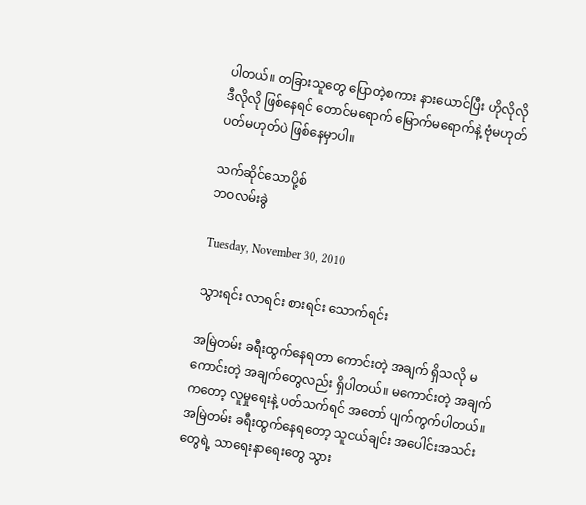ပါတယ်။ တခြားသူတွေ ပြောတဲ့စကား နားယောင်ပြီး ဟိုလိုလို  ဒီလိုလို ဖြစ်နေရင် တောင်မရောက် မြောက်မရောက်နဲ့ ဗုံမဟုတ် ပတ်မဟုတ်ပဲ ဖြစ်နေမှာပါ။

သက်ဆိုင်သောပို့စ်
ဘဝလမ်းခွဲ

Tuesday, November 30, 2010

သွားရင်း လာရင်း စားရင်း သောက်ရင်း

အမြဲတမ်း ခရီးထွက်နေရတာ ကောင်းတဲ့ အချက် ရှိသလို မကောင်းတဲ့ အချက်တွေလည်း ရှိပါတယ်။ မကောင်းတဲ့ အချက်ကတော့ လူမှုရေးနဲ့ ပတ်သက်ရင် အတော် ပျက်ကွက်ပါတယ်။ အမြဲတမ်း ခရီးထွက်နေရတော့ သူငယ်ချင်း အပေါင်းအသင်းတွေရဲ့ သာရေးနာရေးတွေ သွား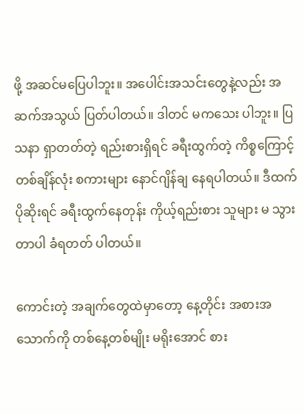ဖို့ အဆင်မပြေပါဘူး။ အပေါင်းအသင်းတွေနဲ့လည်း အဆက်အသွယ် ပြတ်ပါတယ်။ ဒါတင် မကသေး ပါဘူး။ ပြသနာ ရှာတတ်တဲ့ ရည်းစားရှိရင် ခရီးထွက်တဲ့ ကိစ္စကြောင့် တစ်ချိန်လုံး စကားများ နောင်ဂျိန်ချ နေရပါတယ်။ ဒီထက် ပိုဆိုးရင် ခရီးထွက်နေတုန်း ကိုယ့်ရည်းစား သူများ မ သွားတာပါ ခံရတတ် ပါတယ်။

ကောင်းတဲ့ အချက်တွေထဲမှာတော့ နေ့တိုင်း အစားအသောက်ကို တစ်နေ့တစ်မျိုး မရိုးအောင် စား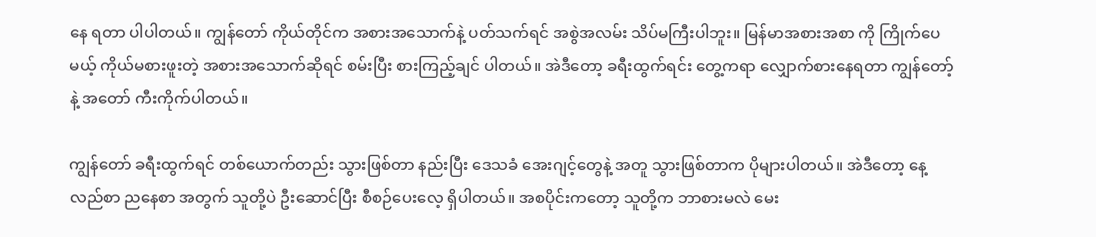နေ ရတာ ပါပါတယ်။ ကျွန်တော် ကိုယ်တိုင်က အစားအသောက်နဲ့ ပတ်သက်ရင် အစွဲအလမ်း သိပ်မကြီးပါဘူး။ မြန်မာအစားအစာ ကို ကြိုက်ပေမယ့် ကိုယ်မစားဖူးတဲ့ အစားအသောက်ဆိုရင် စမ်းပြီး စားကြည့်ချင် ပါတယ်။ အဲဒီတော့ ခရီးထွက်ရင်း တွေ့ကရာ လျှောက်စားနေရတာ ကျွန်တော့် နဲ့ အတော် ကီးကိုက်ပါတယ်။

ကျွန်တော် ခရီးထွက်ရင် တစ်ယောက်တည်း သွားဖြစ်တာ နည်းပြီး ဒေသခံ အေးဂျင့်တွေနဲ့ အတူ သွားဖြစ်တာက ပိုများပါတယ်။ အဲဒီတော့ နေ့လည်စာ ညနေစာ အတွက် သူတို့ပဲ ဦးဆောင်ပြီး စီစဉ်ပေးလေ့ ရှိပါတယ်။ အစပိုင်းကတော့ သူတို့က ဘာစားမလဲ မေး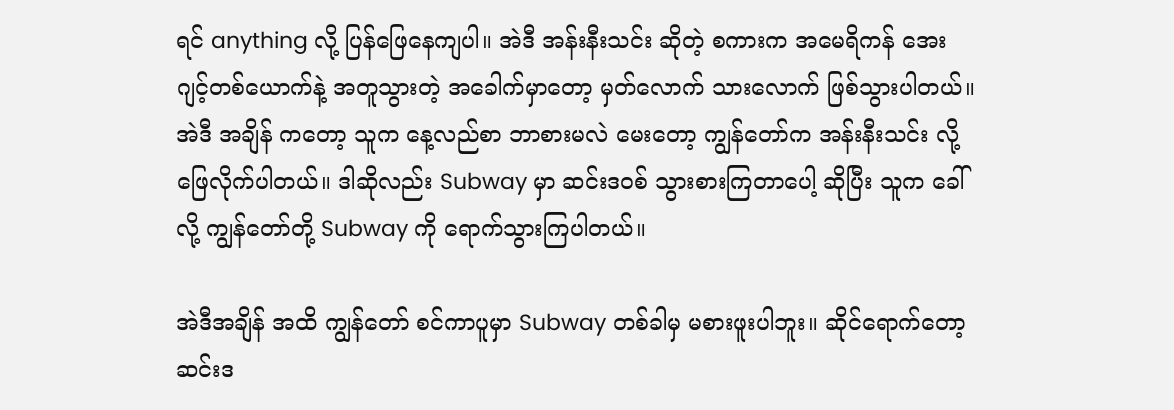ရင် anything လို့ ပြန်ဖြေနေကျပါ။ အဲဒီ အန်းနီးသင်း ဆိုတဲ့ စကားက အမေရိကန် အေးဂျင့်တစ်ယောက်နဲ့ အတူသွားတဲ့ အခေါက်မှာတော့ မှတ်လောက် သားလောက် ဖြစ်သွားပါတယ်။ အဲဒီ အချိန် ကတော့ သူက နေ့လည်စာ ဘာစားမလဲ မေးတော့ ကျွန်တော်က အန်းနီးသင်း လို့ ဖြေလိုက်ပါတယ်။ ဒါဆိုလည်း Subway မှာ ဆင်းဒဝစ် သွားစားကြတာပေါ့ ဆိုပြီး သူက ခေါ်လို့ ကျွန်တော်တို့ Subway ကို ရောက်သွားကြပါတယ်။

အဲဒီအချိန် အထိ ကျွန်တော် စင်ကာပူမှာ Subway တစ်ခါမှ မစားဖူးပါဘူး။ ဆိုင်ရောက်တော့ ဆင်းဒ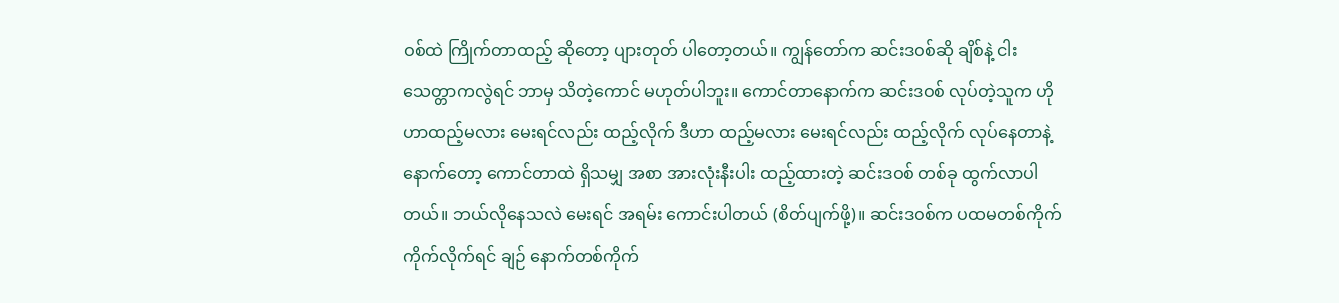ဝစ်ထဲ ကြိုက်တာထည့် ဆိုတော့ ပျားတုတ် ပါတော့တယ်။ ကျွန်တော်က ဆင်းဒဝစ်ဆို ချိစ်နဲ့ ငါးသေတ္တာကလွဲရင် ဘာမှ သိတဲ့ကောင် မဟုတ်ပါဘူး။ ကောင်တာနောက်က ဆင်းဒဝစ် လုပ်တဲ့သူက ဟိုဟာထည့်မလား မေးရင်လည်း ထည့်လိုက် ဒီဟာ ထည့်မလား မေးရင်လည်း ထည့်လိုက် လုပ်နေတာနဲ့ နောက်တော့ ကောင်တာထဲ ရှိသမျှ အစာ အားလုံးနီးပါး ထည့်ထားတဲ့ ဆင်းဒဝစ် တစ်ခု ထွက်လာပါတယ်။ ဘယ်လိုနေသလဲ မေးရင် အရမ်း ကောင်းပါတယ် (စိတ်ပျက်ဖို့)။ ဆင်းဒဝစ်က ပထမတစ်ကိုက် ကိုက်လိုက်ရင် ချဉ် နောက်တစ်ကိုက်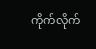ကိုက်လိုက်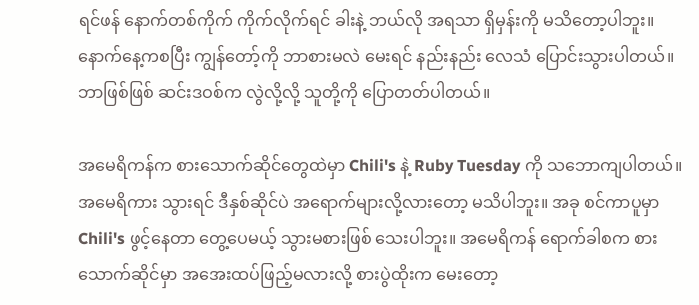ရင်ဖန် နောက်တစ်ကိုက် ကိုက်လိုက်ရင် ခါးနဲ့ ဘယ်လို အရသာ ရှိမှန်းကို မသိတော့ပါဘူး။ နောက်နေ့ကစပြီး ကျွန်တော့်ကို ဘာစားမလဲ မေးရင် နည်းနည်း လေသံ ပြောင်းသွားပါတယ်။ ဘာဖြစ်ဖြစ် ဆင်းဒဝစ်က လွဲလို့လို့ သူတို့ကို ပြောတတ်ပါတယ်။

အမေရိကန်က စားသောက်ဆိုင်တွေထဲမှာ Chili's နဲ့ Ruby Tuesday ကို သဘောကျပါတယ်။ အမေရိကား သွားရင် ဒီနှစ်ဆိုင်ပဲ အရောက်များလို့လားတော့ မသိပါဘူး။ အခု စင်ကာပူမှာ Chili's ဖွင့်နေတာ တွေ့ပေမယ့် သွားမစားဖြစ် သေးပါဘူး။ အမေရိကန် ရောက်ခါစက စားသောက်ဆိုင်မှာ အအေးထပ်ဖြည့်မလားလို့ စားပွဲထိုးက မေးတော့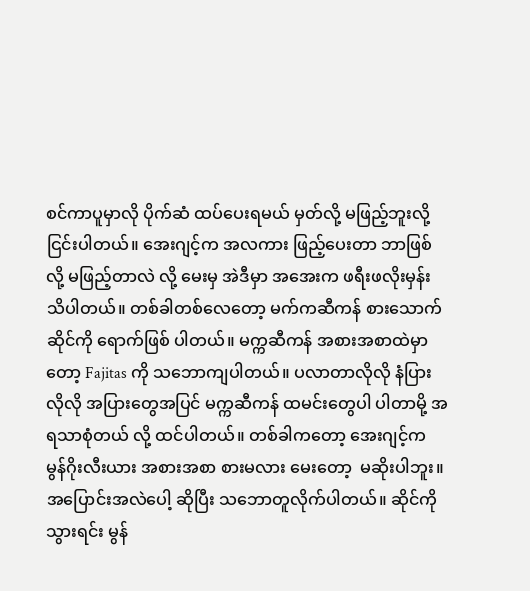စင်ကာပူမှာလို ပိုက်ဆံ ထပ်ပေးရမယ် မှတ်လို့ မဖြည့်ဘူးလို့ ငြင်းပါတယ်။ အေးဂျင့်က အလကား ဖြည့်ပေးတာ ဘာဖြစ်လို့ မဖြည့်တာလဲ လို့ မေးမှ အဲဒီမှာ အအေးက ဖရီးဖလိုးမှန်း သိပါတယ်။ တစ်ခါတစ်လေတော့ မက်ကဆီကန် စားသောက်ဆိုင်ကို ရောက်ဖြစ် ပါတယ်။ မက္ကဆီကန် အစားအစာထဲမှာတော့ Fajitas ကို သဘောကျပါတယ်။ ပလာတာလိုလို နံပြားလိုလို အပြားတွေအပြင် မက္ကဆီကန် ထမင်းတွေပါ ပါတာမို့ အရသာစုံတယ် လို့ ထင်ပါတယ်။ တစ်ခါကတော့ အေးဂျင့်က မွန်ဂိုးလီးယား အစားအစာ စားမလား မေးတော့  မဆိုးပါဘူး။ အပြောင်းအလဲပေါ့ ဆိုပြီး သဘောတူလိုက်ပါတယ်။ ဆိုင်ကိုသွားရင်း မွန်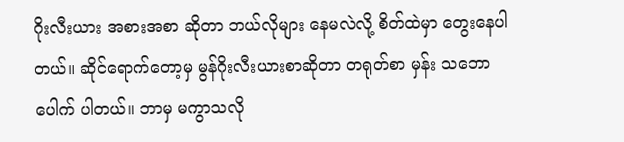ဂိုးလီးယား အစားအစာ ဆိုတာ ဘယ်လိုများ နေမလဲလို့ စိတ်ထဲမှာ တွေးနေပါတယ်။ ဆိုင်ရောက်တော့မှ မွန်ဂိုးလီးယားစာဆိုတာ တရုတ်စာ မှန်း သဘောပေါက် ပါတယ်။ ဘာမှ မကွာသလို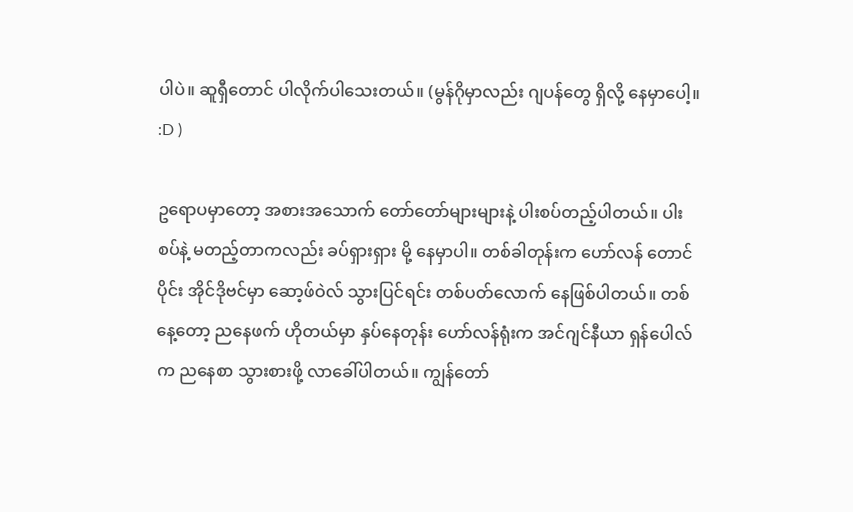ပါပဲ။ ဆူရှီတောင် ပါလိုက်ပါသေးတယ်။ (မွန်ဂိုမှာလည်း ဂျပန်တွေ ရှိလို့ နေမှာပေါ့။ :D )

ဥရောပမှာတော့ အစားအသောက် တော်တော်များများနဲ့ ပါးစပ်တည့်ပါတယ်။ ပါးစပ်နဲ့ မတည့်တာကလည်း ခပ်ရှားရှား မို့ နေမှာပါ။ တစ်ခါတုန်းက ဟော်လန် တောင်ပိုင်း အိုင်ဒိုဗင်မှာ ဆော့ဖ်ဝဲလ် သွားပြင်ရင်း တစ်ပတ်လောက် နေဖြစ်ပါတယ်။ တစ်နေ့တော့ ညနေဖက် ဟိုတယ်မှာ နှပ်နေတုန်း ဟော်လန်ရုံးက အင်ဂျင်နီယာ ရှန်ပေါလ်က ညနေစာ သွားစားဖို့ လာခေါ်ပါတယ်။ ကျွန်တော်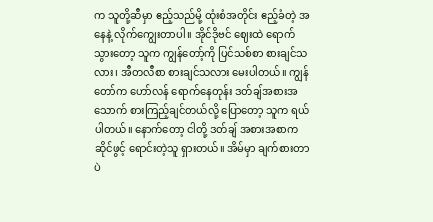က သူတို့ဆီမှာ ဧည့်သည်မို့ ထုံးစံအတိုင်း ဧည့်ခံတဲ့ အနေနဲ့ လိုက်ကျွေးတာပါ။ အိုင်ဒိုဗင် ဈေးထဲ ရောက်သွားတော့ သူက ကျွန်တော့်ကို ပြင်သစ်စာ စားချင်သလား၊ အီတလီစာ စားချင်သလား မေးပါတယ်။ ကျွန်တော်က ဟော်လန် ရောက်နေတုန်း ဒတ်ချ်အစားအသောက် စားကြည့်ချင်တယ်လို့ ပြောတော့ သူက ရယ်ပါတယ်။ နောက်တော့ ငါတို့ ဒတ်ချ် အစားအစာက ဆိုင်ဖွင့် ရောင်းတဲ့သူ ရှားတယ်။ အိမ်မှာ ချက်စားတာပဲ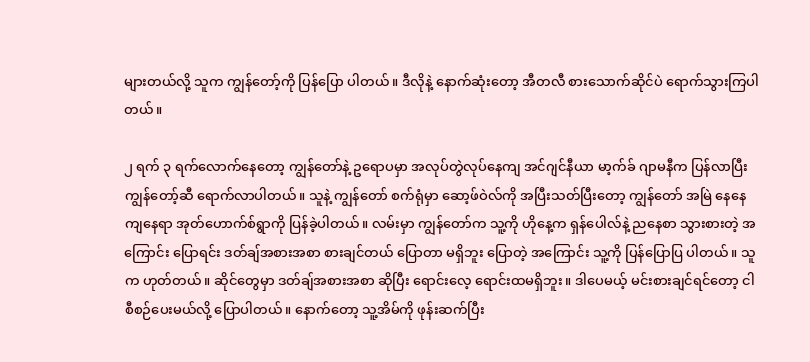များတယ်လို့ သူက ကျွန်တော့်ကို ပြန်ပြော ပါတယ်။ ဒီလိုနဲ့ နောက်ဆုံးတော့ အီတလီ စားသောက်ဆိုင်ပဲ ရောက်သွားကြပါတယ်။

၂ ရက် ၃ ရက်လောက်နေတော့ ကျွန်တော်နဲ့ ဥရောပမှာ အလုပ်တွဲလုပ်နေကျ အင်ဂျင်နီယာ မာ့က်ခ် ဂျာမနီက ပြန်လာပြီး ကျွန်တော့်ဆီ ရောက်လာပါတယ်။ သူနဲ့ ကျွန်တော် စက်ရုံမှာ ဆော့ဖ်ဝဲလ်ကို အပြီးသတ်ပြီးတော့ ကျွန်တော် အမြဲ နေနေကျနေရာ အုတ်ဟောက်စ်ရွာကို ပြန်ခဲ့ပါတယ်။ လမ်းမှာ ကျွန်တော်က သူ့ကို ဟိုနေ့က ရှန်ပေါလ်နဲ့ ညနေစာ သွားစားတဲ့ အကြောင်း ပြောရင်း ဒတ်ချ်အစားအစာ စားချင်တယ် ပြောတာ မရှိဘူး ပြောတဲ့ အကြောင်း သူ့ကို ပြန်ပြောပြ ပါတယ်။ သူက ဟုတ်တယ်။ ဆိုင်တွေမှာ ဒတ်ချ်အစားအစာ ဆိုပြီး ရောင်းလေ့ ရောင်းထမရှိဘူး။ ဒါပေမယ့် မင်းစားချင်ရင်တော့ ငါစီစဉ်ပေးမယ်လို့ ပြောပါတယ်။ နောက်တော့ သူ့အိမ်ကို ဖုန်းဆက်ပြီး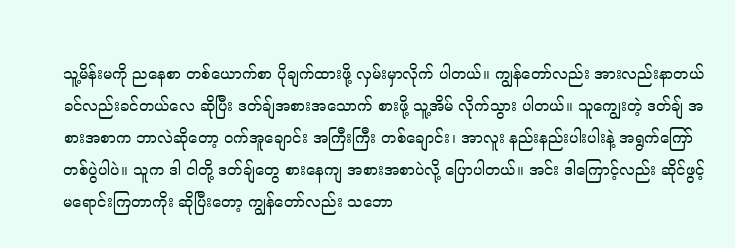သူ့မိန်းမကို ညနေစာ တစ်ယောက်စာ ပိုချက်ထားဖို့ လှမ်းမှာလိုက် ပါတယ်။ ကျွန်တော်လည်း အားလည်းနာတယ် ခင်လည်းခင်တယ်လေ ဆိုပြီး ဒတ်ချ်အစားအသောက် စားဖို့ သူ့အိမ် လိုက်သွား ပါတယ်။ သူကျွေးတဲ့ ဒတ်ချ် အစားအစာက ဘာလဲဆိုတော့ ဝက်အူချောင်း အကြီးကြီး တစ်ချောင်း၊ အာလူး နည်းနည်းပါးပါးနဲ့ အရွက်ကြော် တစ်ပွဲပါပဲ။ သူက ဒါ ငါတို့ ဒတ်ချ်တွေ စားနေကျ အစားအစာပဲလို့ ပြောပါတယ်။ အင်း ဒါကြောင့်လည်း ဆိုင်ဖွင့် မရောင်းကြတာကိုး ဆိုပြီးတော့ ကျွန်တော်လည်း သဘော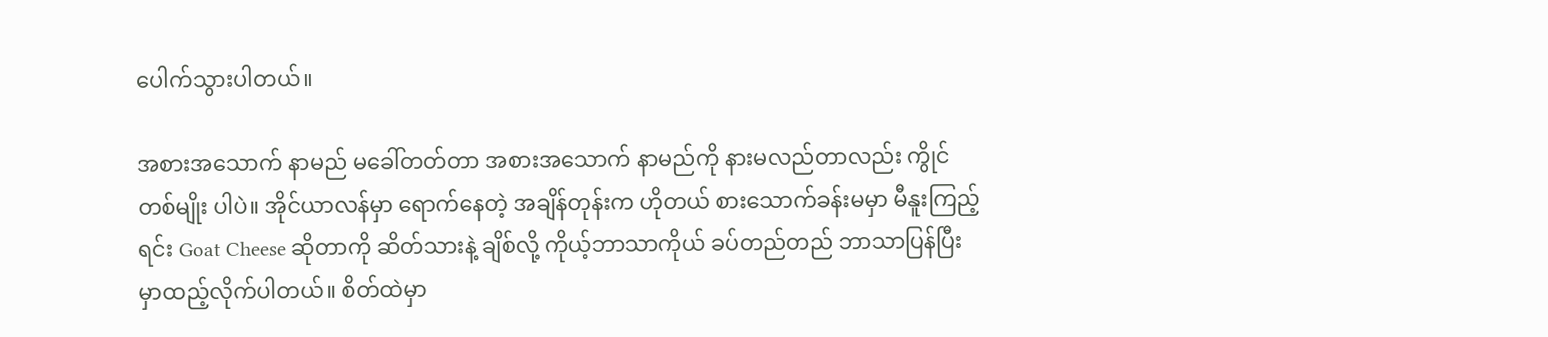ပေါက်သွားပါတယ်။

အစားအသောက် နာမည် မခေါ်တတ်တာ အစားအသောက် နာမည်ကို နားမလည်တာလည်း ကွိုင်တစ်မျိုး ပါပဲ။ အိုင်ယာလန်မှာ ရောက်နေတဲ့ အချိန်တုန်းက ဟိုတယ် စားသောက်ခန်းမမှာ မီနူးကြည့်ရင်း Goat Cheese ဆိုတာကို ဆိတ်သားနဲ့ ချိစ်လို့ ကိုယ့်ဘာသာကိုယ် ခပ်တည်တည် ဘာသာပြန်ပြီး မှာထည့်လိုက်ပါတယ်။ စိတ်ထဲမှာ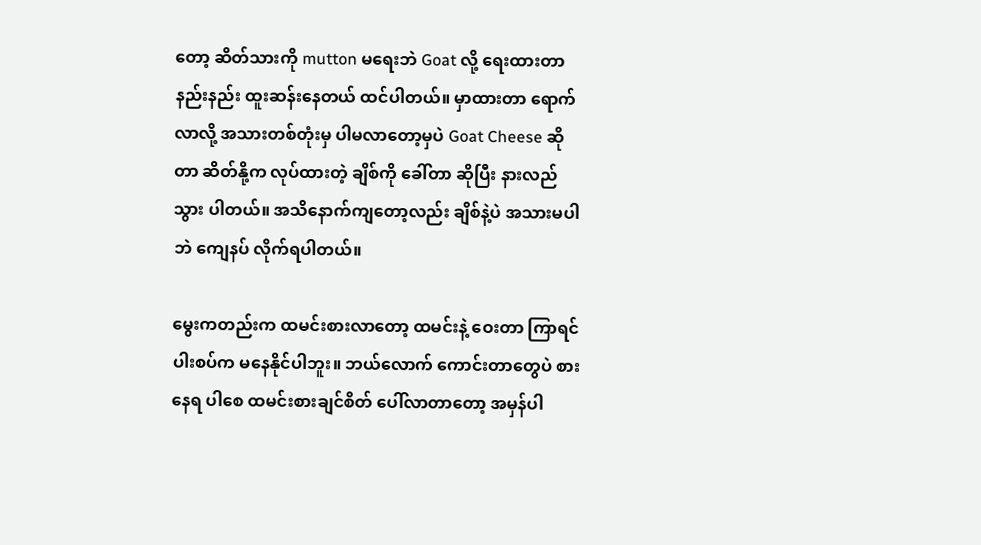တော့ ဆိတ်သားကို mutton မရေးဘဲ Goat လို့ ရေးထားတာ နည်းနည်း ထူးဆန်းနေတယ် ထင်ပါတယ်။ မှာထားတာ ရောက်လာလို့ အသားတစ်တုံးမှ ပါမလာတော့မှပဲ Goat Cheese ဆိုတာ ဆိတ်နို့က လုပ်ထားတဲ့ ချိစ်ကို ခေါ်တာ ဆိုပြီး နားလည်သွား ပါတယ်။ အသိနောက်ကျတော့လည်း ချိစ်နဲ့ပဲ အသားမပါဘဲ ကျေနပ် လိုက်ရပါတယ်။

မွေးကတည်းက ထမင်းစားလာတော့ ထမင်းနဲ့ ဝေးတာ ကြာရင် ပါးစပ်က မနေနိုင်ပါဘူး။ ဘယ်လောက် ကောင်းတာတွေပဲ စားနေရ ပါစေ ထမင်းစားချင်စိတ် ပေါ်လာတာတော့ အမှန်ပါ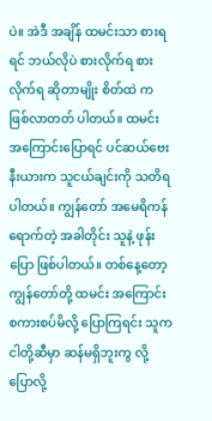ပဲ။ အဲဒီ အချိန် ထမင်းသာ စားရရင် ဘယ်လိုပဲ စားလိုက်ရ စားလိုက်ရ ဆိုတာမျိုး စိတ်ထဲ က ဖြစ်လာတတ် ပါတယ်။ ထမင်း အကြောင်းပြောရင် ပင်ဆယ်ဗေးနီးယားက သူငယ်ချင်းကို သတိရ ပါတယ်။ ကျွန်တော် အမေရိကန် ရောက်တဲ့ အခါတိုင်း သူနဲ့ ဖုန်းပြော ဖြစ်ပါတယ်။ တစ်နေ့တော့ ကျွန်တော်တို့ ထမင်း အကြောင်း စကားစပ်မိလို့ ပြောကြရင်း သူက ငါတို့ဆီမှာ ဆန်မရှိဘူးကွ လို့ ပြောလို့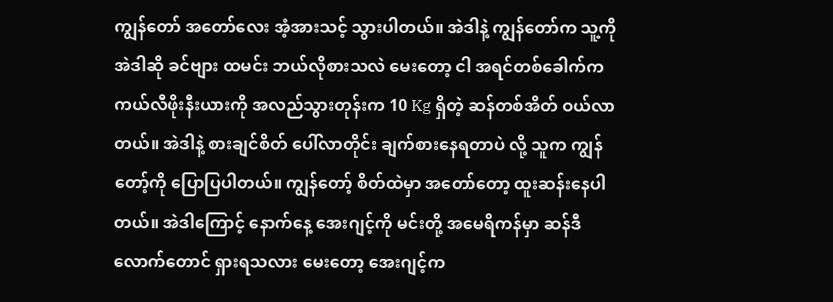ကျွန်တော် အတော်လေး အံ့အားသင့် သွားပါတယ်။ အဲဒါနဲ့ ကျွန်တော်က သူ့ကို အဲဒါဆို ခင်ဗျား ထမင်း ဘယ်လိုစားသလဲ မေးတော့ ငါ အရင်တစ်ခေါက်က ကယ်လီဖိုးနီးယားကို အလည်သွားတုန်းက 10 Kg ရှိတဲ့ ဆန်တစ်အိတ် ဝယ်လာတယ်။ အဲဒါနဲ့ စားချင်စိတ် ပေါ်လာတိုင်း ချက်စားနေရတာပဲ လို့ သူက ကျွန်တော့်ကို ပြောပြပါတယ်။ ကျွန်တော့် စိတ်ထဲမှာ အတော်တော့ ထူးဆန်းနေပါတယ်။ အဲဒါကြောင့် နောက်နေ့ အေးဂျင့်ကို မင်းတို့ အမေရိကန်မှာ ဆန်ဒီလောက်တောင် ရှားရသလား မေးတော့ အေးဂျင့်က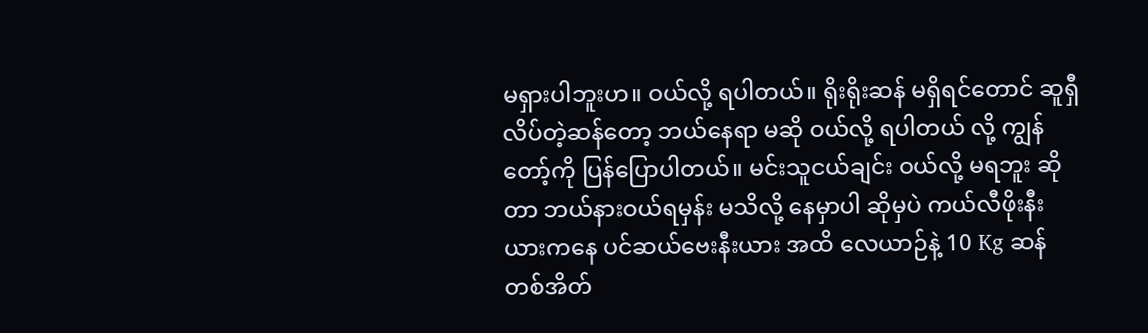မရှားပါဘူးဟ။ ဝယ်လို့ ရပါတယ်။ ရိုးရိုးဆန် မရှိရင်တောင် ဆူရှီလိပ်တဲ့ဆန်တော့ ဘယ်နေရာ မဆို ဝယ်လို့ ရပါတယ် လို့ ကျွန်တော့်ကို ပြန်ပြောပါတယ်။ မင်းသူငယ်ချင်း ဝယ်လို့ မရဘူး ဆိုတာ ဘယ်နားဝယ်ရမှန်း မသိလို့ နေမှာပါ ဆိုမှပဲ ကယ်လီဖိုးနီးယားကနေ ပင်ဆယ်ဗေးနီးယား အထိ လေယာဉ်နဲ့ 10 Kg ဆန်တစ်အိတ်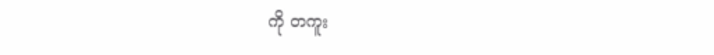ကို တကူး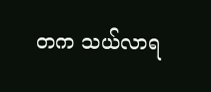တက သယ်လာရ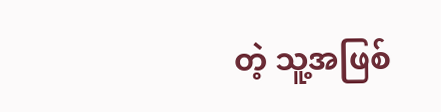တဲ့ သူ့အဖြစ်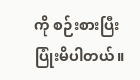ကို စဉ်းစားပြီး ပြုံးမိပါတယ်။